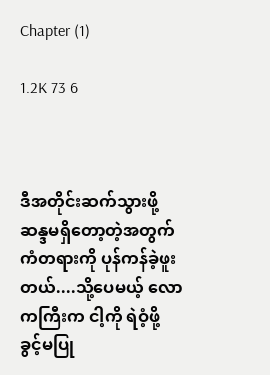Chapter (1)

1.2K 73 6



ဒီအတိုင်းဆက်သွားဖို့ ဆန္ဒမရှိတော့တဲ့အတွက် ကံတရားကို ပုန်ကန်ခဲ့ဖူးတယ်....သို့ပေမယ့် လောကကြီးက ငါ့ကို ရဲဝံ့ဖို့ ခွင့်မပြု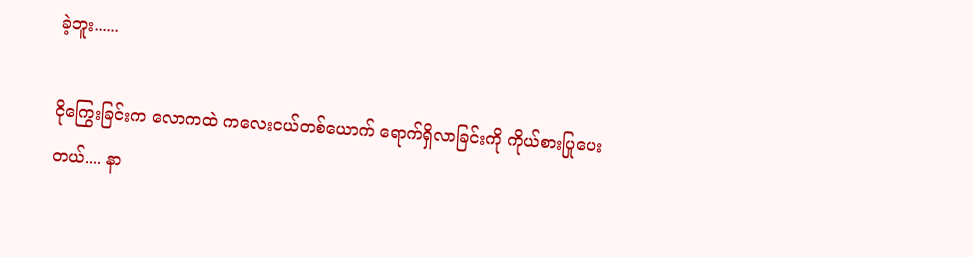ခဲ့ဘူး......

ငိုကြွေးခြင်းက လောကထဲ ကလေးငယ်တစ်ယောက် ရောက်ရှိလာခြင်းကို ကိုယ်စားပြုပေးတယ်.... နာ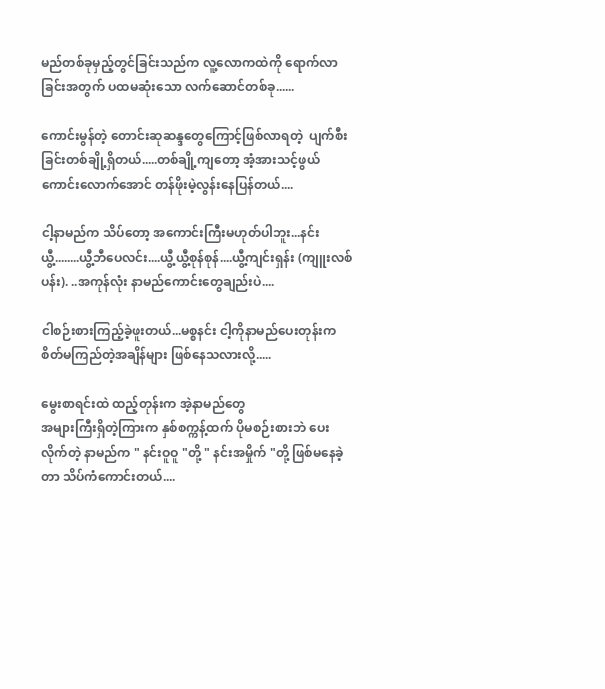မည်တစ်ခုမှည့်တွင်ခြင်းသည်က လူ့လောကထဲကို ရောက်လာခြင်းအတွက် ပထမဆုံးသော လက်ဆောင်တစ်ခု......

ကောင်းမွန်တဲ့ တောင်းဆုဆန္ဒတွေကြောင့်ဖြစ်လာရတဲ့  ပျက်စီးခြင်းတစ်ချို့ရှိတယ်.....တစ်ချို့ကျတော့ အံ့အားသင့်ဖွယ်ကောင်းလောက်အောင် တန်ဖိုးမဲ့လွန်းနေပြန်တယ်....

ငါ့နာမည်က သိပ်တော့ အကောင်းကြီးမဟုတ်ပါဘူး...နင်းယွီ့........ယွီ့ဘီပေလင်း....ယွီ့ယွီ့စုန်စုန်....ယွီ့ကျင်းရှန်း (ကျူးလစ်ပန်း). ..အကုန်လုံး နာမည်ကောင်းတွေချည်းပဲ....

ငါစဉ်းစားကြည့်ခဲ့ဖူးတယ်...မစ္စနင်း ငါ့ကိုနာမည်ပေးတုန်းက စိတ်မကြည်တဲ့အချိန်များ ဖြစ်နေသလားလို့.....

မွေးစာရင်းထဲ ထည့်တုန်းက အဲ့နာမည်တွေ
အများကြီးရှိတဲ့ကြားက နှစ်စက္ကန့်ထက် ပိုမစဉ်းစားဘဲ ပေးလိုက်တဲ့ နာမည်က " နင်းဝူဝူ "တို့ " နင်းအမှိုက် "တို့ ဖြစ်မနေခဲ့တာ သိပ်ကံကောင်းတယ်....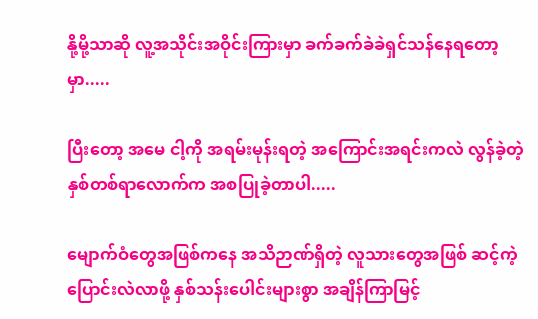နို့မို့သာဆို လူ့အသိုင်းအဝိုင်းကြားမှာ ခက်ခက်ခဲခဲရှင်သန်နေရတော့မှာ.....

ပြီးတော့ အမေ ငါ့ကို အရမ်းမုန်းရတဲ့ အကြောင်းအရင်းကလဲ လွန်ခဲ့တဲ့နှစ်တစ်ရာလောက်က အစပြုခဲ့တာပါ.....

မျောက်ဝံတွေအဖြစ်ကနေ အသိဉာဏ်ရှိတဲ့ လူသားတွေအဖြစ် ဆင့်ကဲ့ပြောင်းလဲလာဖို့ နှစ်သန်းပေါင်းများစွာ အချိန်ကြာမြင့်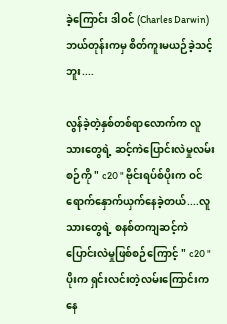ခဲ့ကြောင်း ဒါဝင် (Charles Darwin)  ဘယ်တုန်းကမှ စိတ်ကူးမယဉ်ခဲ့သင့်ဘူး....

လွန်ခဲ့တဲ့နှစ်တစ်ရာလောက်က လူသားတွေရဲ့ ဆင့်ကဲပြောင်းလဲမှုလမ်းစဉ်ကို " c20 " ဗိုင်းရပ်စ်ပိုးက ဝင်ရောက်နှောက်ယှက်နေခဲ့တယ်....လူသားတွေရဲ့ စနစ်တကျဆင့်ကဲပြောင်းလဲမှုဖြစ်စဉ်ကြောင့် " c20 " ပိုးက ရှင်းလင်းတဲ့လမ်းကြောင်းကနေ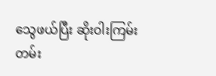သွေဖယ်ပြီး ဆိုးဝါးကြမ်းတမ်း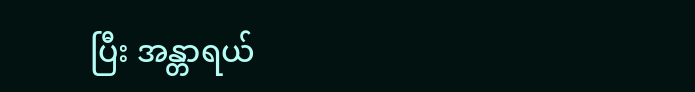ပြီး အန္တာရယ်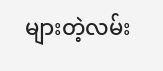များတဲ့လမ်း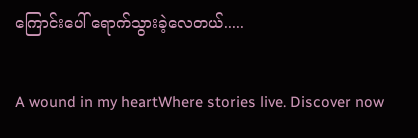ကြောင်းပေါ် ရောက်သွားခဲ့လေတယ်.....

A wound in my heartWhere stories live. Discover now